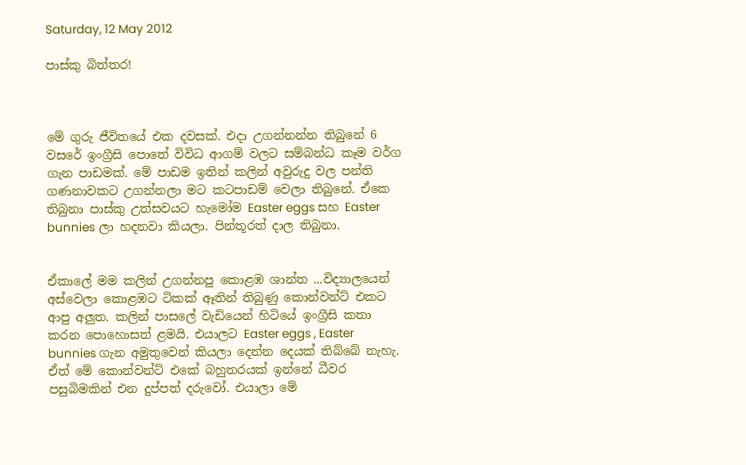Saturday, 12 May 2012

පාස්කු බිත්තර!



මේ ගුරු ජීවිතයේ එක දවසක්. එදා උගන්නන්න තිබුනේ 6 වසරේ ඉංග්‍රීසි පොතේ විවිධ ආගම් වලට සම්බන්ධ කෑම වර්ග ගැන පාඩමක්. මේ පාඩම ඉතින් කලින් අවුරුදු වල පන්ති ගණනාවකට උගන්නලා මට කටපාඩම් වෙලා තිබුනේ. ඒකෙ තිබුනා පාස්කු උත්සවයට හැමෝම Easter eggs සහ Easter bunnies ලා හදනවා කියලා. පින්තූරත් දාල තිබුනා.


ඒකාලේ මම කලින් උගන්නපු කොළඹ ශාන්ත ...විද්‍යාලයෙන් අස්වෙලා කොළඹට ටිකක් ඈතින් තිබුණු කොන්වන්ට් එකට ආපු අලුත. කලින් පාසලේ වැඩියෙන් හිටියේ ඉංග්‍රීසි කතා කරන පොහොසත් ළමයි. එයාලට Easter eggs , Easter bunnies ගැන අමුතුවෙන් කියලා දෙන්න දෙයක් තිබ්බේ නැහැ. ඒත් මේ කොන්වන්ට් එකේ බහුතරයක් ඉන්නේ ධීවර පසුබිමකින් එන දුප්පත් දරුවෝ. එයාලා මේ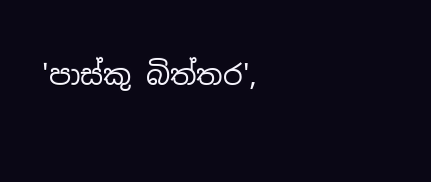'පාස්කු බිත්තර',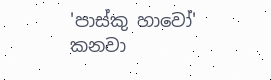'පාස්කු හාවෝ' කනවා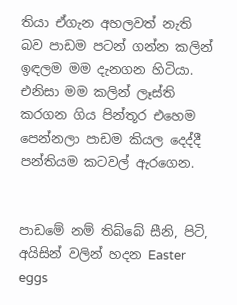තියා ඒගැන අහලවත් නැති බව පාඩම පටන් ගන්න කලින් ඉඳලම මම දැනගන හිටියා. එනිසා මම කලින් ලෑස්ති කරගන ගිය පින්තූර එහෙම පෙන්නලා පාඩම කියල දෙද්දී පන්තියම කටවල් ඇරගෙන.


පාඩමේ නම් තිබ්බේ සීනි, පිටි, අයිසින් වලින් හදන Easter eggs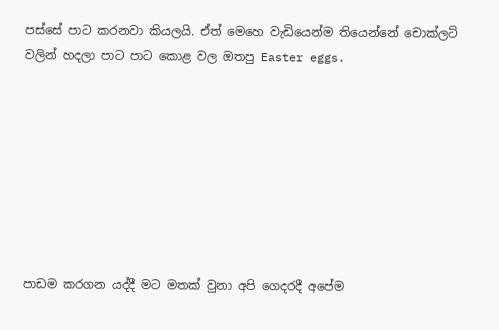පස්සේ පාට කරනවා කියලයි. ඒත් මෙහෙ වැඩියෙන්ම තියෙන්නේ චොක්ලට් වලින් හදලා පාට පාට කොළ වල ඔතපු Easter eggs.








පාඩම කරගන යද්දී මට මතක් වුනා අපි ගෙදරදී අපේම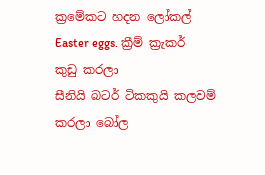ක්‍රමේකට හදන ලෝකල් Easter eggs. ක්‍රීම් ක්‍රැකර් කුඩු කරලා
සීනියි බටර් ටිකකුයි කලවම් කරලා බෝල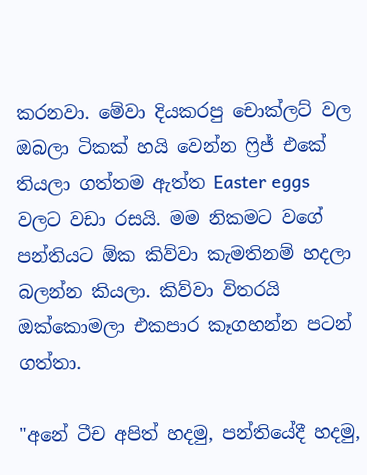කරනවා. මේවා දියකරපු චොක්ලට් වල ඔබලා ටිකක් හයි වෙන්න ෆ්‍රිජ් එකේ තියලා ගත්තම ඇත්ත Easter eggs වලට වඩා රසයි. මම නිකමට වගේ පන්තියට ඕක කිව්වා කැමතිනම් හදලා බලන්න කියලා. කිව්වා විතරයි ඔක්කොමලා එකපාර කෑගහන්න පටන් ගත්තා.

"අනේ ටීච අපිත් හදමු, පන්තියේදී හදමු,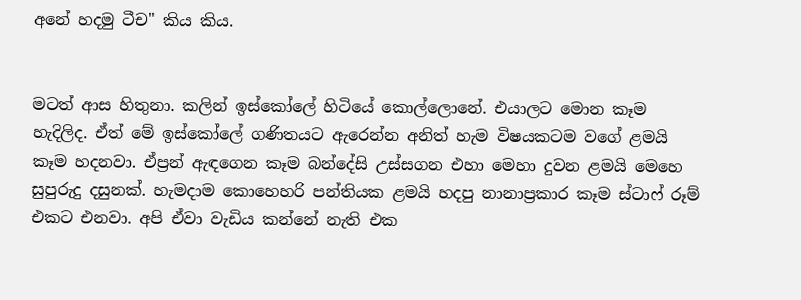අනේ හදමු ටීච" කිය කිය.


මටත් ආස හිතුනා. කලින් ඉස්කෝලේ හිටියේ කොල්ලොනේ. එයාලට මොන කෑම හැදිලිද. ඒත් මේ ඉස්කෝලේ ගණිතයට ඇරෙන්න අනිත් හැම විෂයකටම වගේ ළමයි කෑම හදනවා. ඒප්‍රන් ඇඳගෙන කෑම බන්දේසි උස්සගන එහා මෙහා දුවන ළමයි මෙහෙ සුපුරුදු දසුනක්. හැමදාම කොහෙහරි පන්තියක ළමයි හදපු නානාප්‍රකාර කෑම ස්ටාෆ් රූම් එකට එනවා. අපි ඒවා වැඩිය කන්නේ නැති එක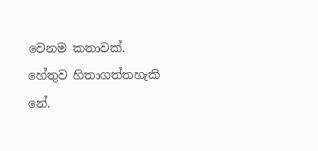වෙනම කතාවක්. හේතුව හිතාගත්තහැකි නේ.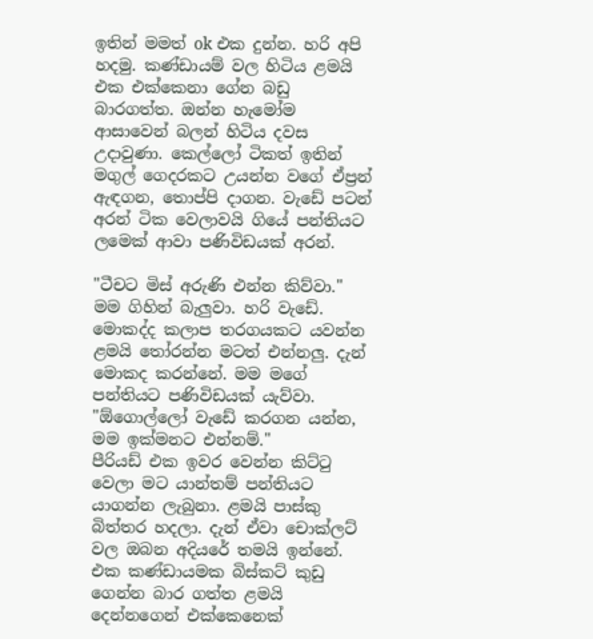ඉතින් මමත් ok එක දුන්න. හරි අපි හදමු. කණ්ඩායම් වල හිටිය ළමයි එක එක්කෙනා ගේන බඩු බාරගත්ත. ඔන්න හැමෝම ආසාවෙන් බලන් හිටිය දවස උදාවුණා. කෙල්ලෝ ටිකත් ඉතින් මගුල් ගෙදරකට උයන්න වගේ ඒප්‍රන් ඇඳගන, තොප්පි දාගන. වැඩේ පටන් අරන් ටික වෙලාවයි ගියේ පන්තියට ලමෙක් ආවා පණිවිඩයක් අරන්.

"ටීචට මිස් අරුණි එන්න කිව්වා."
මම ගිහින් බැලුවා. හරි වැඩේ. මොකද්ද කලාප තරගයකට යවන්න ළමයි තෝරන්න මටත් එන්නලු. දැන් මොකද කරන්නේ. මම මගේ පන්තියට පණිවිඩයක් යැව්වා.
"ඕගොල්ලෝ වැඩේ කරගන යන්න, මම ඉක්මනට එන්නම්."
පීරියඩ් එක ඉවර වෙන්න කිට්ටු වෙලා මට යාන්තම් පන්තියට යාගන්න ලැබුනා. ළමයි පාස්කු බිත්තර හදලා. දැන් ඒවා චොක්ලට් වල ඔබන අදියරේ තමයි ඉන්නේ. එක කණ්ඩායමක බිස්කට් කුඩු ගෙන්න බාර ගත්ත ළමයි දෙන්නගෙන් එක්කෙනෙක්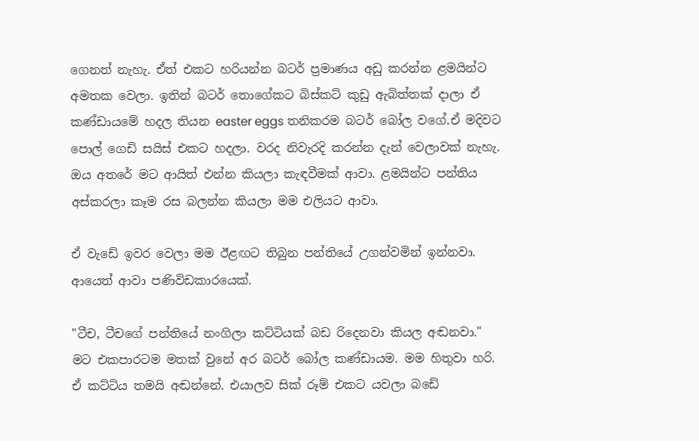ගෙනත් නැහැ. ඒත් එකට හරියන්න බටර් ප්‍රමාණය අඩු කරන්න ළමයින්ට අමතක වෙලා. ඉතින් බටර් තොගේකට බිස්කට් කුඩු ඇබිත්තක් දාලා ඒ කණ්ඩායමේ හදල තියන easter eggs තනිකරම බටර් බෝල වගේ.ඒ මදිවට පොල් ගෙඩි සයිස් එකට හදලා. වරද නිවැරදි කරන්න දැන් වෙලාවක් නැහැ. ඔය අතරේ මට ආයිත් එන්න කියලා කැඳවීමක් ආවා. ළමයින්ට පන්තිය අස්කරලා කෑම රස බලන්න කියලා මම එලියට ආවා.

ඒ වැඩේ ඉවර වෙලා මම ඊළඟට තිබුන පන්තියේ උගන්වමින් ඉන්නවා. ආයෙත් ආවා පණිවිඩකාරයෙක්.

"ටීච, ටීචගේ පන්තියේ නංගිලා කට්ටියක් බඩ රිදෙනවා කියල අඬනවා."
මට එකපාරටම මතක් වුනේ අර බටර් බෝල කණ්ඩායම. මම හිතුවා හරි. ඒ කට්ටිය තමයි අඬන්නේ. එයාලව සික් රූම් එකට යවලා බඩේ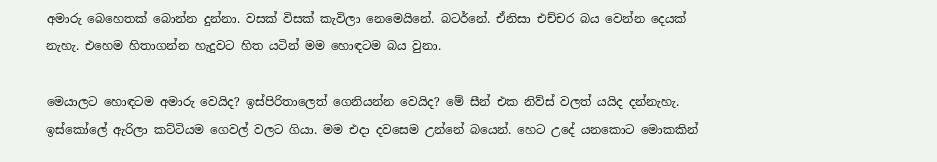අමාරු බෙහෙතක් බොන්න දුන්නා. වසක් විසක් කැවිලා නෙමෙයිනේ. බටර්නේ. ඒනිසා එච්චර බය වෙන්න දෙයක් නැහැ. එහෙම හිතාගන්න හැදුවට හිත යටින් මම හොඳටම බය වුනා.

මෙයාලට හොඳටම අමාරු වෙයිද? ඉස්පිරිතාලෙත් ගෙනියන්න වෙයිද? මේ සීන් එක නිව්ස් වලත් යයිද දන්නැහැ. ඉස්කෝලේ ඇරිලා කට්ටියම ගෙවල් වලට ගියා. මම එදා දවසෙම උන්නේ බයෙන්. හෙට උදේ යනකොට මොකකින්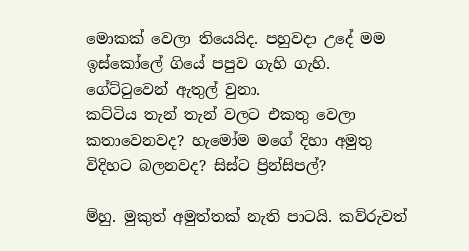මොකක් වෙලා තියෙයිද. පහුවදා උදේ මම ඉස්කෝලේ ගියේ පපුව ගැහි ගැහි. ගේට්ටුවෙන් ඇතුල් වුනා.
කට්ටිය තැන් තැන් වලට එකතු වෙලා කතාවෙනවද? හැමෝම මගේ දිහා අමුතු විදිහට බලනවද? සිස්ට ප්‍රින්සිපල්?

ම්හු. මුකුත් අමුත්තක් නැති පාටයි. කව්රුවත්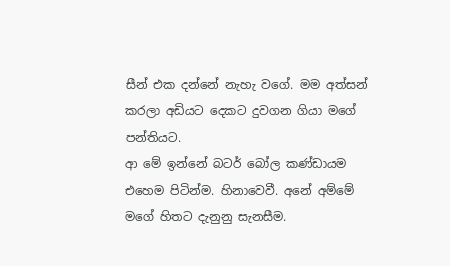සීන් එක දන්නේ නැහැ වගේ. මම අත්සන් කරලා අඩියට දෙකට දුවගන ගියා මගේ පන්තියට.
ආ මේ ඉන්නේ බටර් බෝල කණ්ඩායම එහෙම පිටින්ම. හිනාවෙවී. අනේ අම්මේ මගේ හිතට දැනුනු සැනසීම.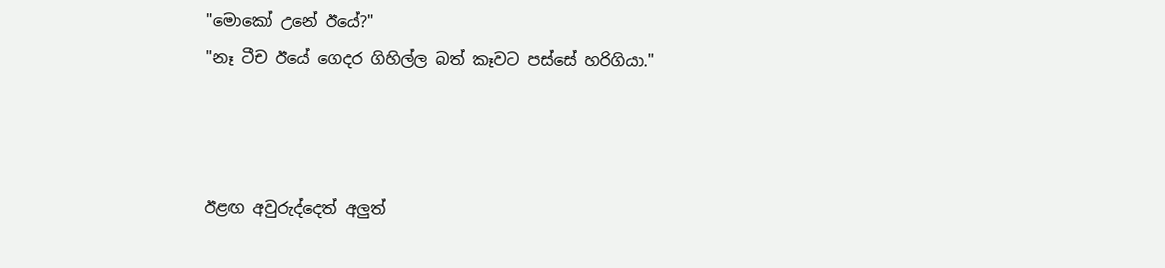"මොකෝ උනේ ඊයේ?"
"නෑ ටීච ඊයේ ගෙදර ගිහිල්ල බත් කෑවට පස්සේ හරිගියා."



ඊළඟ අවුරුද්දෙත් අලුත්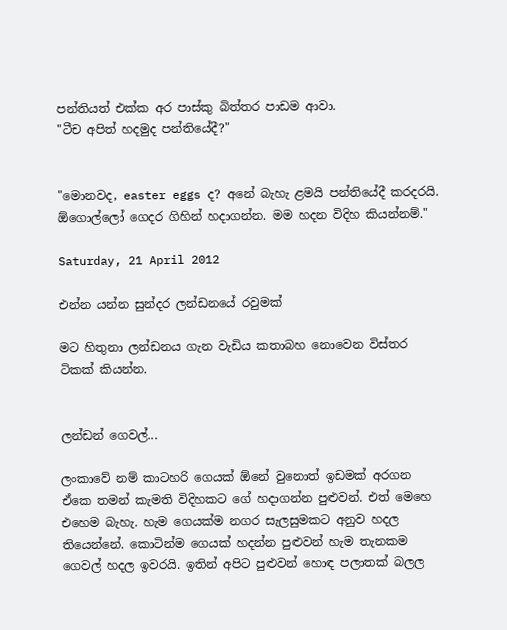පන්තියත් එක්ක අර පාස්කු බිත්තර පාඩම ආවා.
"ටීච අපිත් හදමුද පන්තියේදී?"


"මොනවද, easter eggs ද? අනේ බැහැ ළමයි පන්තියේදී කරදරයි. ඕගොල්ලෝ ගෙදර ගිහින් හදාගන්න. මම හදන විදිහ කියන්නම්."

Saturday, 21 April 2012

එන්න යන්න සුන්දර ලන්ඩනයේ රවුමක්

මට හිතුනා ලන්ඩනය ගැන වැඩිය කතාබහ නොවෙන විස්තර ටිකක් කියන්න.


ලන්ඩන් ගෙවල්...

ලංකාවේ නම් කාටහරි ගෙයක් ඕනේ වුනොත් ඉඩමක් අරගන ඒකෙ තමන් කැමති විදිහකට ගේ හදාගන්න පුළුවන්. එත් මෙහෙ එහෙම බැහැ. හැම ගෙයක්ම නගර සැලසුමකට අනුව හදල තියෙන්නේ. කොටින්ම ගෙයක් හදන්න පුළුවන් හැම තැනකම ගෙවල් හදල ඉවරයි. ඉතින් අපිට පුළුවන් හොඳ පලාතක් බලල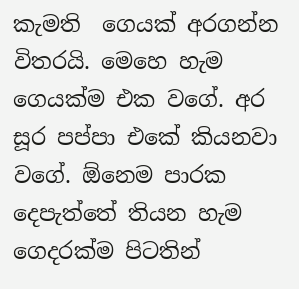කැමති  ගෙයක් අරගන්න විතරයි. මෙහෙ හැම ගෙයක්ම එක වගේ. අර සූර පප්පා එකේ කියනවා වගේ. ඕනෙම පාරක දෙපැත්තේ තියන හැම ගෙදරක්ම පිටතින්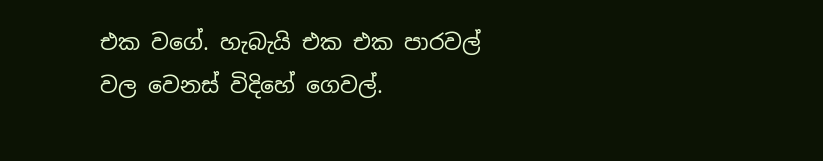එක වගේ. හැබැයි එක එක පාරවල් වල වෙනස් විදිහේ ගෙවල්.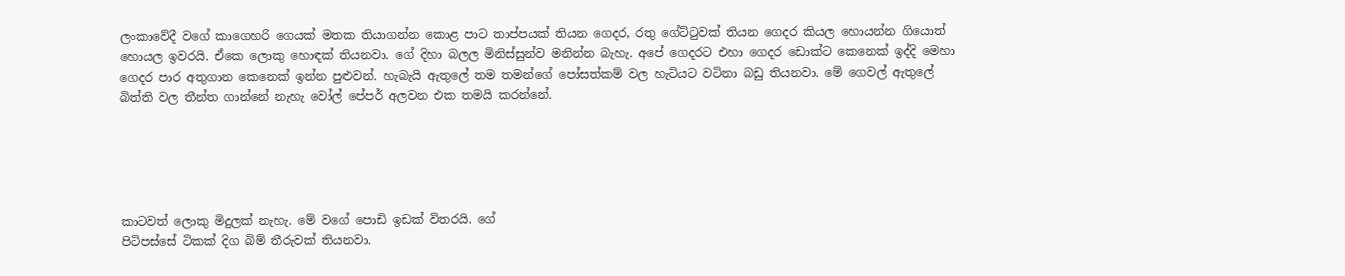ලංකාවේදී වගේ කාගෙහරි ගෙයක් මතක තියාගන්න කොළ පාට තාප්පයක් තියන ගෙදර, රතු ගේට්ටුවක් තියන ගෙදර කියල හොයන්න ගියොත් හොයල ඉවරයි. ඒකෙ ලොකු හොඳක් තියනවා. ගේ දිහා බලල මිනිස්සුන්ව මනින්න බැහැ. අපේ ගෙදරට එහා ගෙදර ඩොක්ට කෙනෙක් ඉද්දි මෙහා ගෙදර පාර අතුගාන කෙනෙක් ඉන්න පුළුවන්. හැබැයි ඇතුලේ තම තමන්ගේ පෝසත්කම් වල හැටියට වටිනා බඩු තියනවා. මේ ගෙවල් ඇතුලේ බිත්ති වල තීන්ත ගාන්නේ නැහැ වෝල් පේපර් අලවන එක තමයි කරන්නේ.





කාටවත් ලොකු මිදුලක් නැහැ. මේ වගේ පොඩි ඉඩක් විතරයි. ගේ
පිටිපස්සේ ටිකක් දිග බිම් තීරුවක් තියනවා.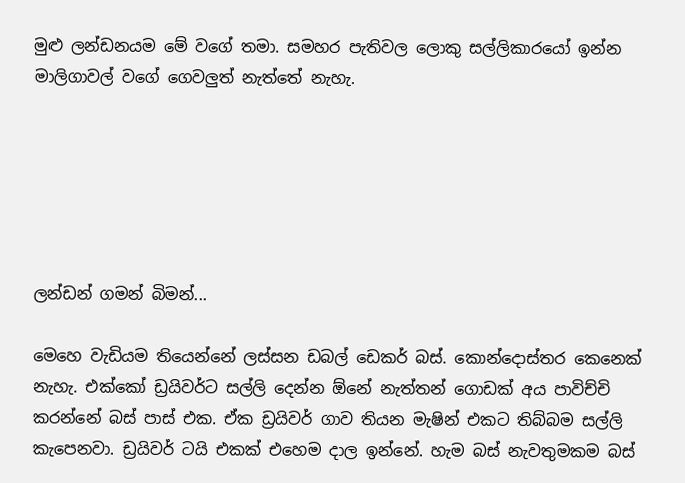මුළු ලන්ඩනයම මේ වගේ තමා. සමහර පැතිවල ලොකු සල්ලිකාරයෝ ඉන්න මාලිගාවල් වගේ ගෙවලුත් නැත්තේ නැහැ.






ලන්ඩන් ගමන් බිමන්...

මෙහෙ වැඩියම තියෙන්නේ ලස්සන ඩබල් ඩෙකර් බස්. කොන්දොස්තර කෙනෙක් නැහැ. එක්කෝ ඩ්‍රයිවර්ට සල්ලි දෙන්න ඕනේ නැත්තන් ගොඩක් අය පාවිච්චි කරන්නේ බස් පාස් එක. ඒක ඩ්‍රයිවර් ගාව තියන මැෂින් එකට තිබ්බම සල්ලි කැපෙනවා. ඩ්‍රයිවර් ටයි එකක් එහෙම දාල ඉන්නේ. හැම බස් නැවතුමකම බස්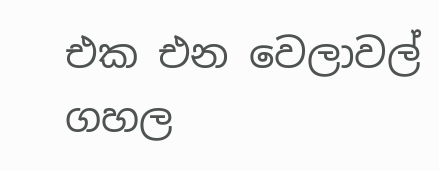එක එන වෙලාවල් ගහල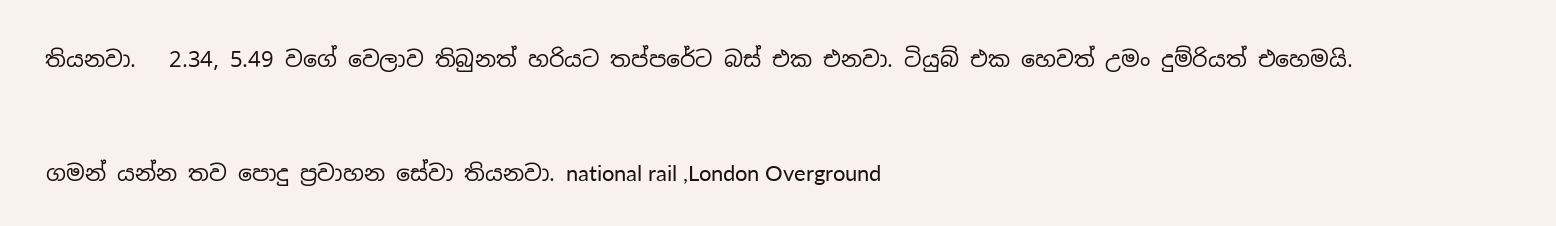තියනවා.   2.34, 5.49 වගේ වෙලාව තිබුනත් හරියට තප්පරේට බස් එක එනවා. ටියුබ් එක හෙවත් උමං දුම්රියත් එහෙමයි.


ගමන් යන්න තව පොදු ප්‍රවාහන සේවා තියනවා. national rail ,London Overground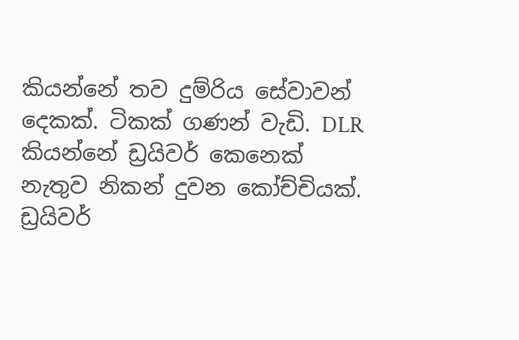කියන්නේ තව දුම්රිය සේවාවන් දෙකක්. ටිකක් ගණන් වැඩි. DLR කියන්නේ ඩ්‍රයිවර් කෙනෙක් නැතුව නිකන් දුවන කෝච්චියක්.
ඩ්‍රයිවර්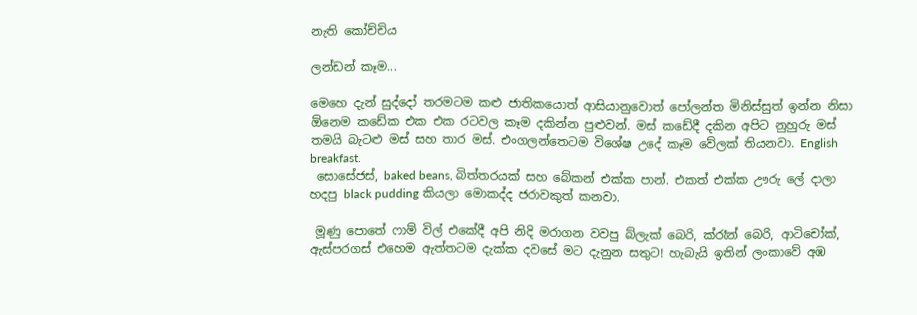නැති කෝච්චිය

ලන්ඩන් කෑම...

මෙහෙ දැන් සුද්දෝ තරමටම කළු ජාතිකයොත් ආසියානුවොත් පෝලන්ත මිනිස්සුත් ඉන්න නිසා ඕනෙම කඩේක එක එක රටවල කෑම දකින්න පුළුවන්. මස් කඩේදී දකින අපිට නුහුරු මස් තමයි බැටළු මස් සහ තාර මස්. එංගලන්තෙටම විශේෂ උදේ කෑම වේලක් තියනවා. English breakfast.
 සොසේජස්, baked beans, බිත්තරයක් සහ බේකන් එක්ක පාන්. එකත් එක්ක ඌරු ලේ දාලා හදපු black pudding කියලා මොකද්ද ජරාවකුත් කනවා.

 මූණු පොතේ ෆාම් විල් එකේදී අපි නිදි මරාගන වවපු බ්ලැක් බෙරි, ක්රෑන් බෙරි, ආටිචෝක්, ඇස්පරගස් එහෙම ඇත්තටම දැක්ක දවසේ මට දැනුන සතුට! හැබැයි ඉතින් ලංකාවේ අඹ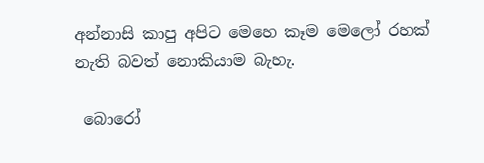අන්නාසි කාපු අපිට මෙහෙ කෑම මෙලෝ රහක් නැති බවත් නොකියාම බැහැ.

 බොරෝ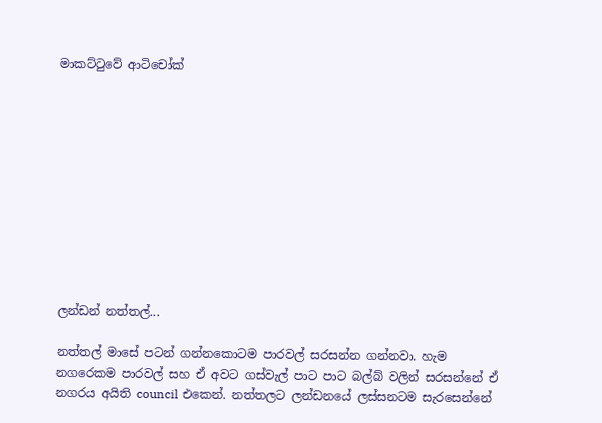මාකට්ටුවේ ආටිචෝක්











ලන්ඩන් නත්තල්...

නත්තල් මාසේ පටන් ගන්නකොටම පාරවල් සරසන්න ගන්නවා. හැම නගරෙකම පාරවල් සහ ඒ අවට ගස්වැල් පාට පාට බල්බ් වලින් සරසන්නේ ඒ නගරය අයිති council එකෙන්. නත්තලට ලන්ඩනයේ ලස්සනටම සැරසෙන්නේ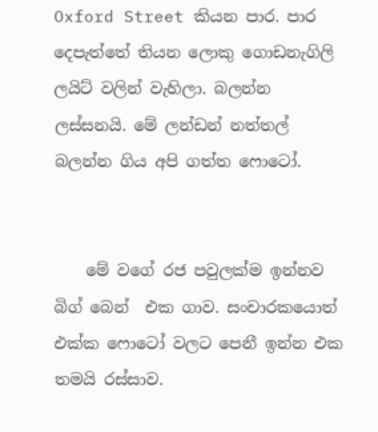Oxford Street කියන පාර. පාර දෙපැත්තේ තියන ලොකු ගොඩනැගිලි ලයිට් වලින් වැහිලා. බලන්න ලස්සනයි. මේ ලන්ඩන් නත්තල් බලන්න ගිය අපි ගත්ත ෆොටෝ.


    මේ වගේ රජ පවුලක්ම ඉන්නව බිග් බෙන්  එක ගාව. සංචාරකයොත් එක්ක ෆොටෝ වලට පෙනී ඉන්න එක තමයි රස්සාව.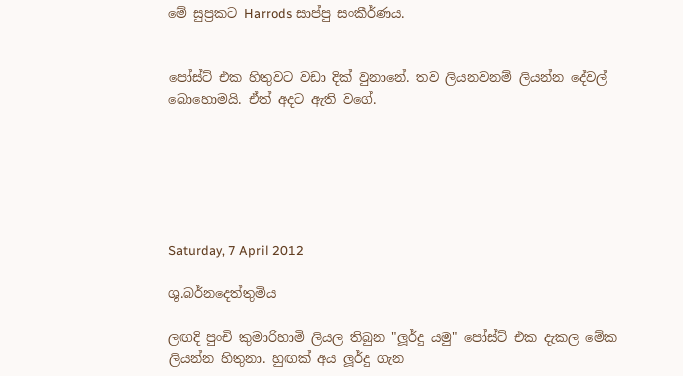මේ සුප්‍රකට Harrods සාප්පු සංකීර්ණය.


පෝස්ට් එක හිතුවට වඩා දික් වුනානේ. තව ලියනවනම් ලියන්න දේවල් බොහොමයි. ඒත් අදට ඇති වගේ.






Saturday, 7 April 2012

ශු.බර්නදෙත්තුමිය

ලඟදි පුංචි කුමාරිහාමි ලියල තිබුන "ලූර්දු යමු" පෝස්ට් එක දැකල මේක ලියන්න හිතුනා. හුඟක් අය ලූර්දු ගැන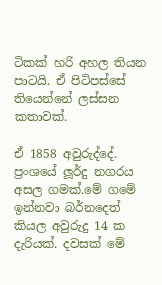ටිකක් හරි අහල තියන පාටයි. ඒ පිටිපස්සේ තියෙන්නේ ලස්සන කතාවක්.

ඒ 1858 අවුරුද්දේ. ප්‍රංශයේ ලූර්දු නගරය අසල ගමක්.මේ ගමේ ඉන්නවා බර්නදෙත් කියල අවුරුදු 14 ක දැරියක්. දවසක් මේ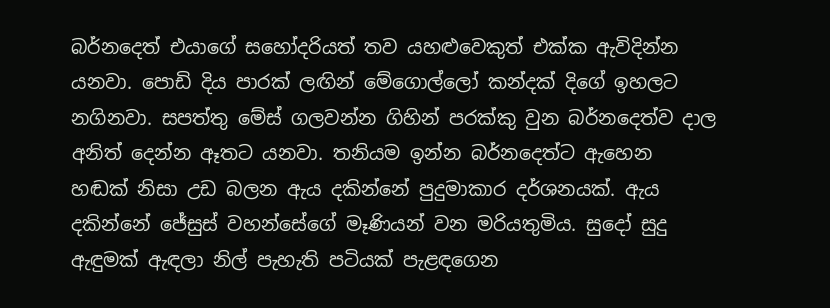බර්නදෙත් එයාගේ සහෝදරියත් තව යහළුවෙකුත් එක්ක ඇවිදින්න යනවා. පොඩි දිය පාරක් ලඟින් මේගොල්ලෝ කන්දක් දිගේ ඉහලට නගිනවා. සපත්තු මේස් ගලවන්න ගිහින් පරක්කු වුන බර්නදෙත්ව දාල අනිත් දෙන්න ඈතට යනවා. තනියම ඉන්න බර්නදෙත්ට ඇහෙන හඬක් නිසා උඩ බලන ඇය දකින්නේ පුදුමාකාර දර්ශනයක්. ඇය දකින්නේ ජේසුස් වහන්සේගේ මෑණියන් වන මරියතුමිය. සුදෝ සුදු ඇඳුමක් ඇඳලා නිල් පැහැති පටියක් පැළඳගෙන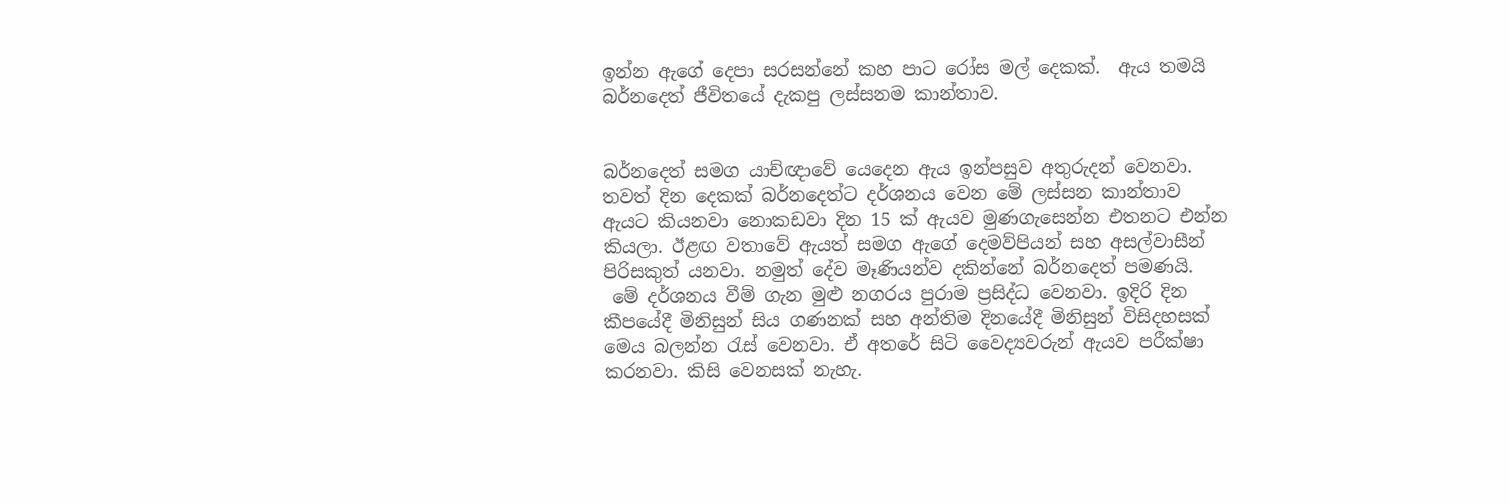ඉන්න ඇගේ දෙපා සරසන්නේ කහ පාට රෝස මල් දෙකක්.  ඇය තමයි බර්නදෙත් ජීවිතයේ දැකපු ලස්සනම කාන්තාව.


බර්නදෙත් සමග යාච්ඥාවේ යෙදෙන ඇය ඉන්පසුව අතුරුදන් වෙනවා. තවත් දින දෙකක් බර්නදෙත්ට දර්ශනය වෙන මේ ලස්සන කාන්තාව ඇයට කියනවා නොකඩවා දින 15 ක් ඇයව මුණගැසෙන්න එතනට එන්න කියලා. ඊළඟ වතාවේ ඇයත් සමග ඇගේ දෙමව්පියන් සහ අසල්වාසීන් පිරිසකුත් යනවා. නමුත් දේව මෑණියන්ව දකින්නේ බර්නදෙත් පමණයි.
 මේ දර්ශනය වීම් ගැන මුළු නගරය පුරාම ප්‍රසිද්ධ වෙනවා. ඉදිරි දින කීපයේදී මිනිසුන් සිය ගණනක් සහ අන්තිම දිනයේදී මිනිසුන් විසිදහසක් මෙය බලන්න රැස් වෙනවා. ඒ අතරේ සිටි වෛද්‍යවරුන් ඇයව පරීක්ෂා කරනවා. කිසි වෙනසක් නැහැ.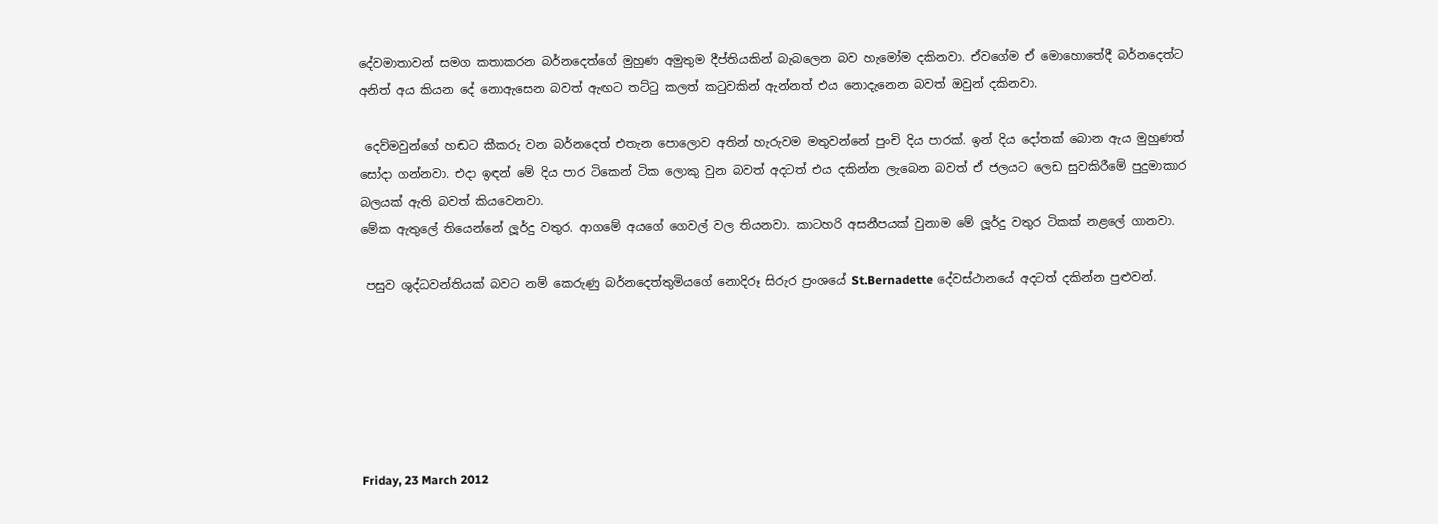දේවමාතාවන් සමග කතාකරන බර්නදෙත්ගේ මුහුණ අමුතුම දීප්තියකින් බැබලෙන බව හැමෝම දකිනවා. ඒවගේම ඒ මොහොතේදී බර්නදෙත්ට අනිත් අය කියන දේ නොඇසෙන බවත් ඇඟට තට්ටු කලත් කටුවකින් ඇන්නත් එය නොදැනෙන බවත් ඔවුන් දකිනවා.

 දෙව්මවුන්ගේ හඬට කීකරු වන බර්නදෙත් එතැන පොලොව අතින් හැරුවම මතුවන්නේ පුංචි දිය පාරක්. ඉන් දිය දෝතක් බොන ඇය මුහුණත් සෝදා ගන්නවා. එදා ඉඳන් මේ දිය පාර ටිකෙන් ටික ලොකු වුන බවත් අදටත් එය දකින්න ලැබෙන බවත් ඒ ජලයට ලෙඩ සුවකිරීමේ පුදුමාකාර බලයක් ඇති බවත් කියවෙනවා.
මේක ඇතුලේ තියෙන්නේ ලූර්දු වතුර. ආගමේ අයගේ ගෙවල් වල තියනවා. කාටහරි අසනීපයක් වුනාම මේ ලූර්දු වතුර ටිකක් නළලේ ගානවා.

 පසුව ශුද්ධවන්තියක් බවට නම් කෙරුණු බර්නදෙත්තුමියගේ නොදිරූ සිරුර ප්‍රංශයේ St.Bernadette දේවස්ථානයේ අදටත් දකින්න පුළුවන්.






Friday, 23 March 2012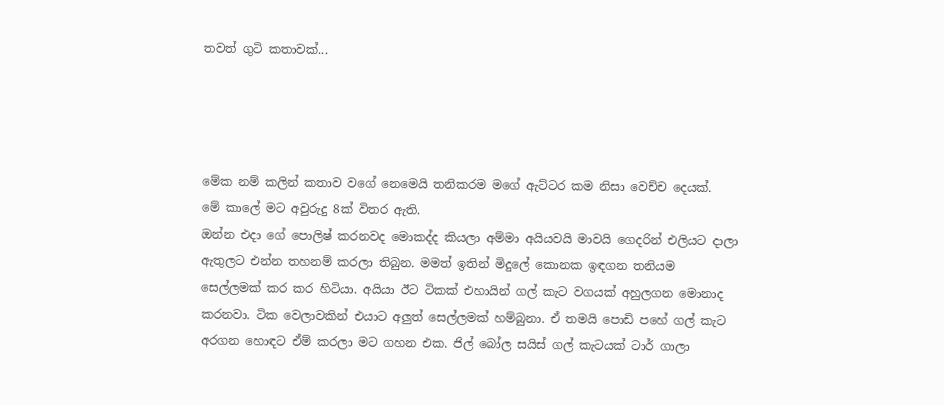තවත් ගුටි කතාවක්...




මේක නම් කලින් කතාව වගේ නෙමෙයි තනිකරම මගේ ඇට්ටර කම නිසා වෙච්ච දෙයක්.
මේ කාලේ මට අවුරුදු 8ක් විතර ඇති.
ඔන්න එදා ගේ පොලිෂ් කරනවද මොකද්ද කියලා අම්මා අයියවයි මාවයි ගෙදරින් එලියට දාලා ඇතුලට එන්න තහනම් කරලා තිබුන. මමත් ඉතින් මිදුලේ කොනක ඉඳගන තනියම සෙල්ලමක් කර කර හිටියා. අයියා ඊට ටිකක් එහායින් ගල් කැට වගයක් අහුලගන මොනාද කරනවා. ටික වෙලාවකින් එයාට අලුත් සෙල්ලමක් හම්බුනා. ඒ තමයි පොඩි පහේ ගල් කැට අරගන හොඳට ඒම් කරලා මට ගහන එක. ජිල් බෝල සයිස් ගල් කැටයක් ටාර් ගාලා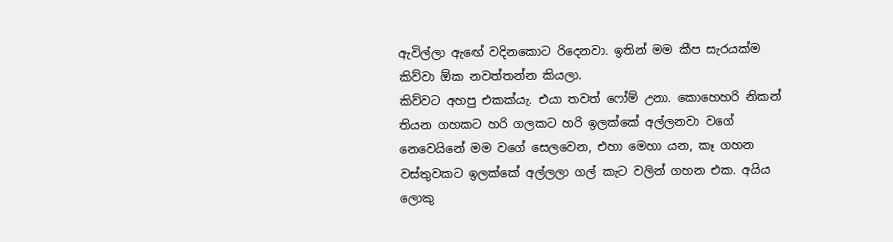ඇවිල්ලා ඇඟේ වදිනකොට රිදෙනවා. ඉතින් මම කීප සැරයක්ම කිව්වා ඕක නවත්තන්න කියලා.
කිව්වට අහපු එකක්යැ. එයා තවත් ෆෝම් උනා. කොහෙහරි නිකන් තියන ගහකට හරි ගලකට හරි ඉලක්කේ අල්ලනවා වගේ නෙවෙයිනේ මම වගේ සෙලවෙන, එහා මෙහා යන, කෑ ගහන වස්තුවකට ඉලක්කේ අල්ලලා ගල් කැට වලින් ගහන එක. අයිය ලොකු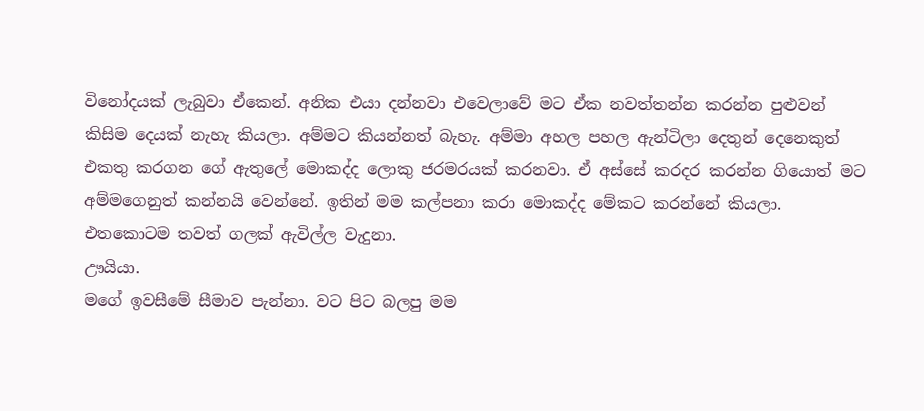විනෝදයක් ලැබුවා ඒකෙන්. අනික එයා දන්නවා එවෙලාවේ මට ඒක නවත්තන්න කරන්න පුළුවන් කිසිම දෙයක් නැහැ කියලා. අම්මට කියන්නත් බැහැ. අම්මා අහල පහල ඇන්ටිලා දෙතුන් දෙනෙකුත් එකතු කරගන ගේ ඇතුලේ මොකද්ද ලොකු ජරමරයක් කරනවා. ඒ අස්සේ කරදර කරන්න ගියොත් මට අම්මගෙනුත් කන්නයි වෙන්නේ. ඉතින් මම කල්පනා කරා මොකද්ද මේකට කරන්නේ කියලා. එතකොටම තවත් ගලක් ඇවිල්ල වැදුනා.
ඌයියා.
මගේ ඉවසීමේ සීමාව පැන්නා. වට පිට බලපු මම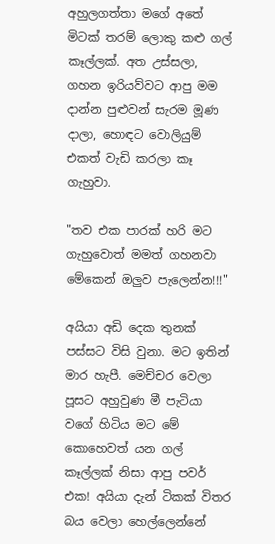අහුලගත්තා මගේ අතේ මිටක් තරම් ලොකු කළු ගල් කෑල්ලක්. අත උස්සලා, ගහන ඉරියව්වට ආපු මම දාන්න පුළුවන් සැරම මූණ දාලා, හොඳට වොලියුම් එකත් වැඩි කරලා කෑ ගැහුවා.

"තව එක පාරක් හරි මට ගැහුවොත් මමත් ගහනවා මේකෙන් ඔලුව පැලෙන්න!!!"

අයියා අඩි දෙක තුනක් පස්සට විසි වුනා. මට ඉතින් මාර හැපී. මෙච්චර වෙලා පූසට අහුවුණ මී පැටියා වගේ හිටිය මට මේ කොහෙවත් යන ගල් කෑල්ලක් නිසා ආපු පවර් එක! අයියා දැන් ටිකක් විතර බය වෙලා හෙල්ලෙන්නේ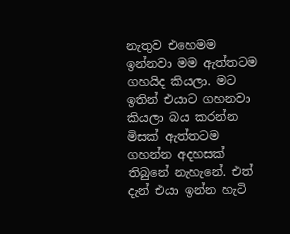නැතුව එහෙමම ඉන්නවා මම ඇත්තටම ගහයිද කියලා. මට ඉතින් එයාට ගහනවා කියලා බය කරන්න මිසක් ඇත්තටම ගහන්න අදහසක් තිබුනේ නැහැනේ. එත් දැන් එයා ඉන්න හැටි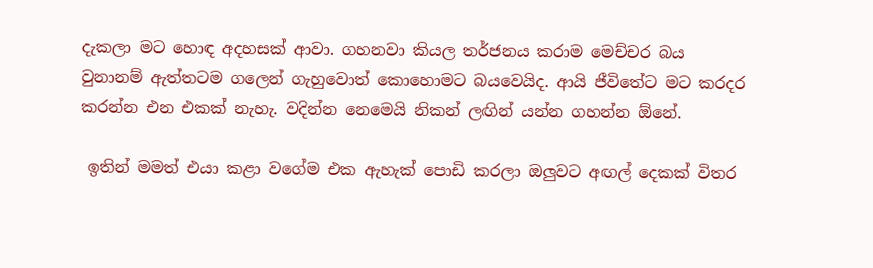දැකලා මට හොඳ අදහසක් ආවා. ගහනවා කියල තර්ජනය කරාම මෙච්චර බය වුනානම් ඇත්තටම ගලෙන් ගැහුවොත් කොහොමට බයවෙයිද. ආයි ජීවිතේට මට කරදර කරන්න එන එකක් නැහැ. වදින්න නෙමෙයි නිකන් ලඟින් යන්න ගහන්න ඕනේ.

 ඉතින් මමත් එයා කළා වගේම එක ඇහැක් පොඩි කරලා ඔලුවට අඟල් දෙකක් විතර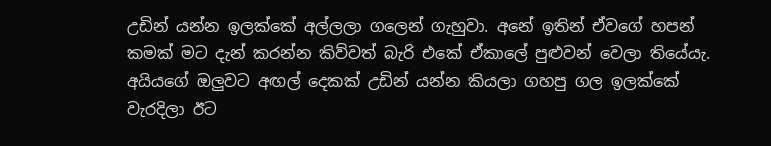උඩින් යන්න ඉලක්කේ අල්ලලා ගලෙන් ගැහුවා. අනේ ඉතින් ඒවගේ හපන් කමක් මට දැන් කරන්න කිව්වත් බැරි එකේ ඒකාලේ පුළුවන් වෙලා තියේයැ. අයියගේ ඔලුවට අඟල් දෙකක් උඩින් යන්න කියලා ගහපු ගල ඉලක්කේ වැරදිලා ඊට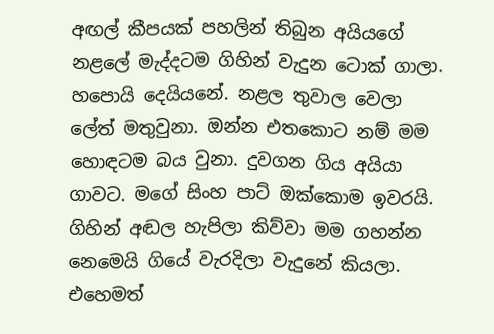අඟල් කීපයක් පහලින් තිබුන අයියගේ නළලේ මැද්දටම ගිහින් වැදුන ටොක් ගාලා. හපොයි දෙයියනේ. නළල තුවාල වෙලා ලේත් මතුවුනා. ඔන්න එතකොට නම් මම හොඳටම බය වුනා. දුවගන ගිය අයියා ගාවට. මගේ සිංහ පාට් ඔක්කොම ඉවරයි. ගිහින් අඬල හැපිලා කිව්වා මම ගහන්න නෙමෙයි ගියේ වැරදිලා වැදුනේ කියලා. එහෙමත්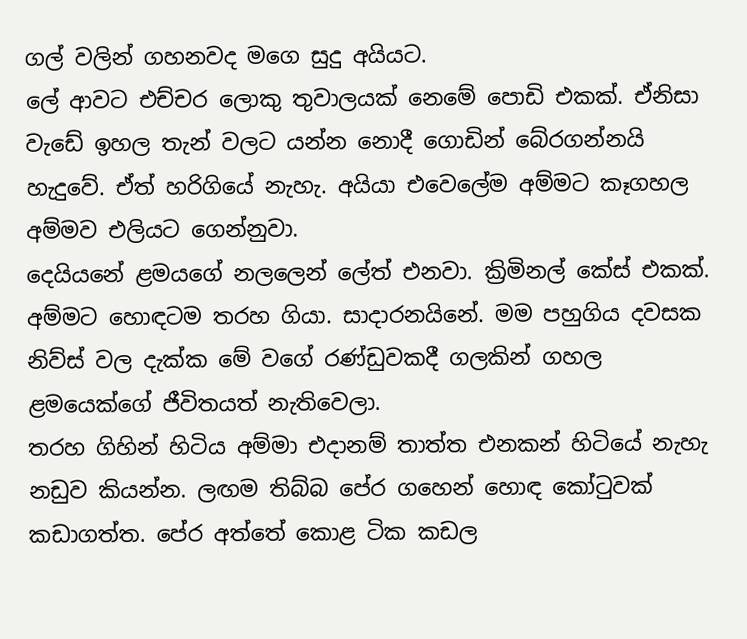ගල් වලින් ගහනවද මගෙ සුදු අයියට.
ලේ ආවට එච්චර ලොකු තුවාලයක් නෙමේ පොඩි එකක්. ඒනිසා වැඩේ ඉහල තැන් වලට යන්න නොදී ගොඩින් බේරගන්නයි හැදුවේ. ඒත් හරිගියේ නැහැ. අයියා එවෙලේම අම්මට කෑගහල අම්මව එලියට ගෙන්නුවා.
දෙයියනේ ළමයගේ නලලෙන් ලේත් එනවා. ක්‍රිමිනල් කේස් එකක්. අම්මට හොඳටම තරහ ගියා. සාදාරනයිනේ. මම පහුගිය දවසක නිව්ස් වල දැක්ක මේ වගේ රණ්ඩුවකදී ගලකින් ගහල ළමයෙක්ගේ ජීවිතයත් නැතිවෙලා.
තරහ ගිහින් හිටිය අම්මා එදානම් තාත්ත එනකන් හිටියේ නැහැ නඩුව කියන්න. ලඟම තිබ්බ පේර ගහෙන් හොඳ කෝටුවක් කඩාගත්ත. පේර අත්තේ කොළ ටික කඩල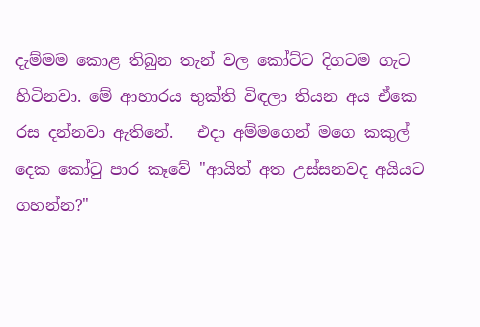දැම්මම කොළ තිබුන තැන් වල කෝට්ට දිගටම ගැට හිටිනවා. මේ ආහාරය භුක්ති විඳලා තියන අය ඒකෙ රස දන්නවා ඇතිනේ.   එදා අම්මගෙන් මගෙ කකුල් දෙක කෝටු පාර කෑවේ "ආයිත් අත උස්සනවද අයියට ගහන්න?"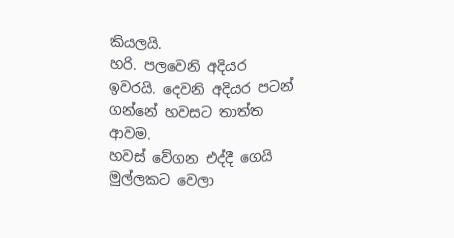කියලයි.
හරි. පලවෙනි අදියර ඉවරයි. දෙවනි අදියර පටන් ගන්නේ හවසට තාත්ත ආවම.
හවස් වේගන එද්දී ගෙයි මුල්ලකට වෙලා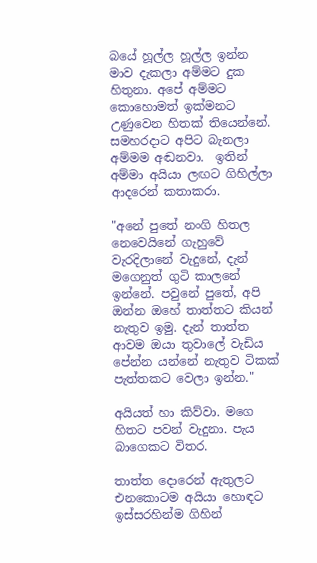බයේ හූල්ල හූල්ල ඉන්න මාව දැකලා අම්මට දුක හිතුනා. අපේ අම්මට කොහොමත් ඉක්මනට උණුවෙන හිතක් තියෙන්නේ. සමහරදාට අපිට බැනලා අම්මම අඬනවා.  ඉතින් අම්මා අයියා ලඟට ගිහිල්ලා ආදරෙන් කතාකරා.

"අනේ පුතේ නංගි හිතල නෙවෙයිනේ ගැහුවේ වැරදිලානේ වැදුනේ, දැන් මගෙනුත් ගුටි කාලනේ ඉන්නේ. පවුනේ පුතේ, අපි ඔන්න ඔහේ තාත්තට කියන් නැතුව ඉමු. දැන් තාත්ත ආවම ඔයා තුවාලේ වැඩිය පේන්න යන්නේ නැතුව ටිකක් පැත්තකට වෙලා ඉන්න."

අයියත් හා කිව්වා. මගෙ හිතට පවන් වැදුනා. පැය බාගෙකට විතර.

තාත්ත දොරෙන් ඇතුලට එනකොටම අයියා හොඳට ඉස්සරහින්ම ගිහින්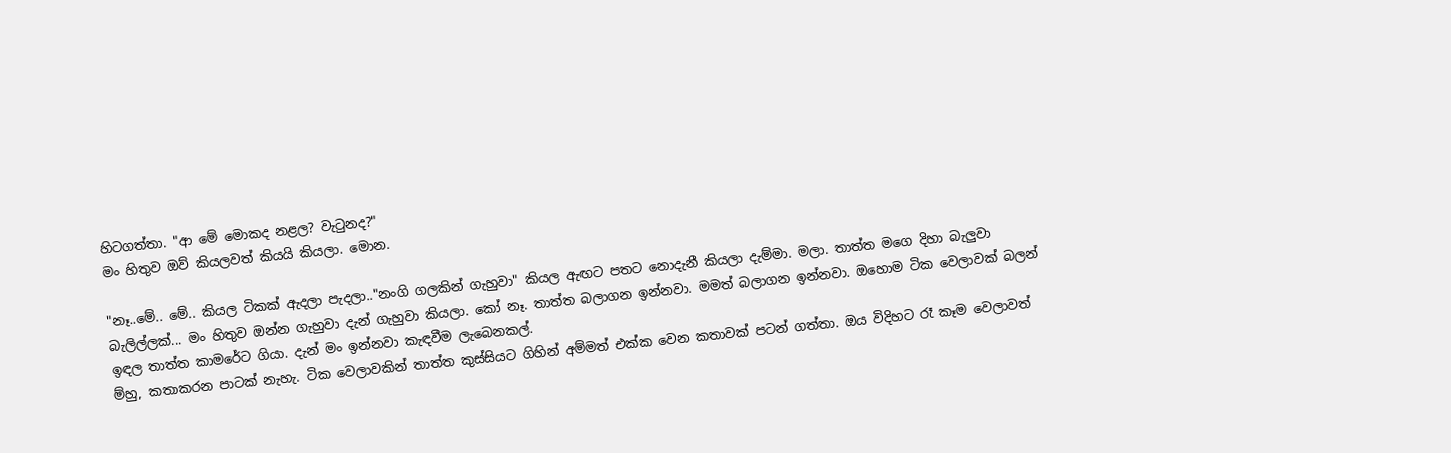හිටගත්තා. "ආ මේ මොකද නළල? වැටුනද?"
මං හිතුව ඔව් කියලවත් කියයි කියලා. මොන.

"නෑ..මේ.. මේ.. කියල ටිකක් ඇදලා පැදලා.."නංගි ගලකින් ගැහුවා" කියල ඇඟට පතට නොදැනී කියලා දැම්මා. මලා. තාත්ත මගෙ දිහා බැලුවා බැලිල්ලක්... මං හිතුව ඔන්න ගැහුවා දැන් ගැහුවා කියලා. කෝ නෑ. තාත්ත බලාගන ඉන්නවා. මමත් බලාගන ඉන්නවා. ඔහොම ටික වෙලාවක් බලන් ඉඳල තාත්ත කාමරේට ගියා. දැන් මං ඉන්නවා කැඳවීම ලැබෙනකල්.
ම්හු, කතාකරන පාටක් නැහැ. ටික වෙලාවකින් තාත්ත කුස්සියට ගිහින් අම්මත් එක්ක වෙන කතාවක් පටන් ගත්තා. ඔය විදිහට රෑ කෑම වෙලාවත්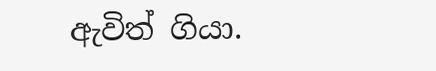ඇවිත් ගියා.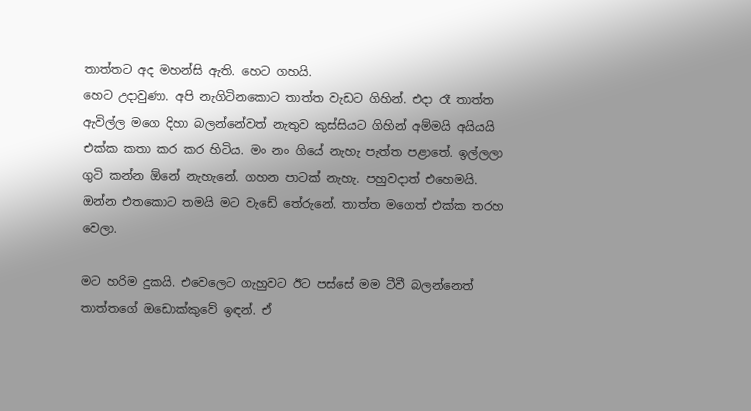තාත්තට අද මහන්සි ඇති. හෙට ගහයි.
හෙට උදාවුණා. අපි නැගිටිනකොට තාත්ත වැඩට ගිහින්. එදා රෑ තාත්ත ඇවිල්ල මගෙ දිහා බලන්නේවත් නැතුව කුස්සියට ගිහින් අම්මයි අයියයි එක්ක කතා කර කර හිටිය. මං නං ගියේ නැහැ පැත්ත පළාතේ. ඉල්ලලා ගුටි කන්න ඕනේ නැහැනේ. ගහන පාටක් නැහැ. පහුවදාත් එහෙමයි. ඔන්න එතකොට තමයි මට වැඩේ තේරුනේ. තාත්ත මගෙත් එක්ක තරහ වෙලා.

මට හරිම දුකයි. එවෙලෙට ගැහුවට ඊට පස්සේ මම ටීවී බලන්නෙත් තාත්තගේ ඔඩොක්කුවේ ඉඳන්. ඒ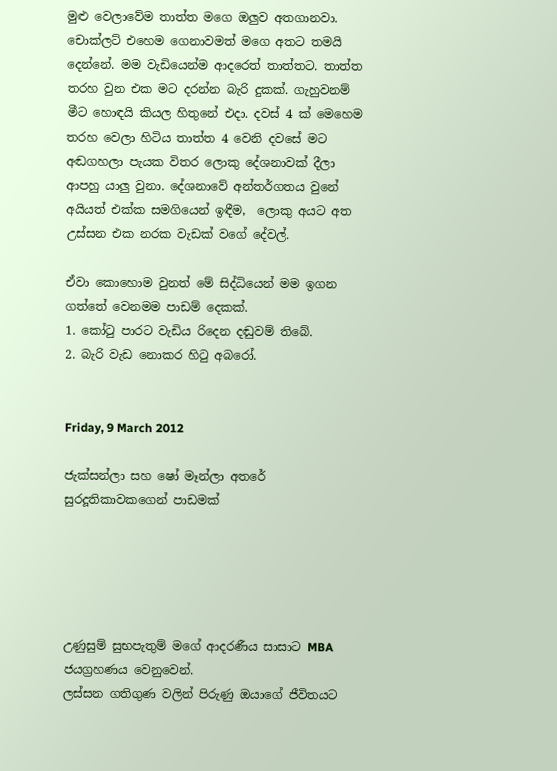මුළු වෙලාවේම තාත්ත මගෙ ඔලුව අතගානවා. චොක්ලට් එහෙම ගෙනාවමත් මගෙ අතට තමයි දෙන්නේ. මම වැඩියෙන්ම ආදරෙත් තාත්තට. තාත්ත තරහ වුන එක මට දරන්න බැරි දුකක්. ගැහුවනම් මීට හොඳයි කියල හිතුනේ එදා. දවස් 4 ක් මෙහෙම තරහ වෙලා හිටිය තාත්ත 4 වෙනි දවසේ මට අඬගහලා පැයක විතර ලොකු දේශනාවක් දීලා ආපහු යාලු වුනා. දේශනාවේ අන්තර්ගතය වුනේ අයියත් එක්ක සමගියෙන් ඉඳීම,  ලොකු අයට අත උස්සන එක නරක වැඩක් වගේ දේවල්.

ඒවා කොහොම වුනත් මේ සිද්ධියෙන් මම ඉගන ගත්තේ වෙනමම පාඩම් දෙකක්.
1. කෝටු පාරට වැඩිය රිදෙන දඬුවම් තිබේ.
2. බැරි වැඩ නොකර හිටු අබරෝ.


Friday, 9 March 2012

ජැක්සන්ලා සහ ෂෝ මෑන්ලා අතරේ සුරදූතිකාවකගෙන් පාඩමක්





උණුසුම් සුභපැතුම් මගේ ආදරණීය සාසාට MBA ජයග්‍රහණය වෙනුවෙන්.
ලස්සන ගතිගුණ වලින් පිරුණු ඔයාගේ ජීවිතයට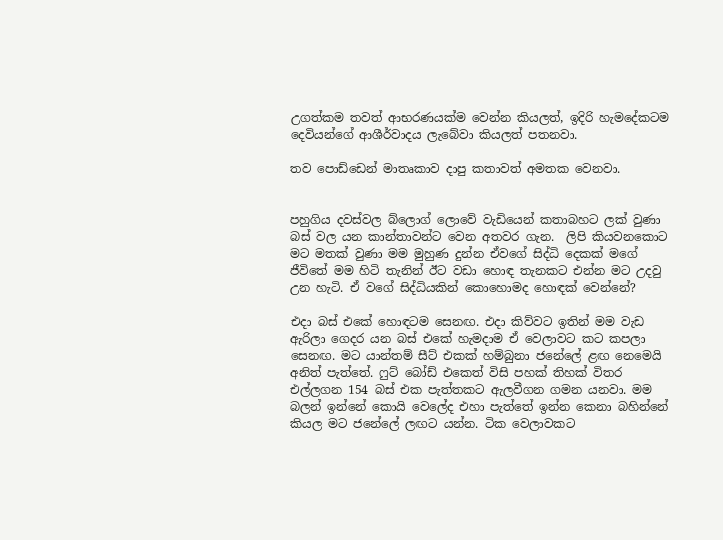උගත්කම තවත් ආභරණයක්ම වෙන්න කියලත්, ඉදිරි හැමදේකටම දෙවියන්ගේ ආශීර්වාදය ලැබේවා කියලත් පතනවා.

තව පොඩ්ඩෙන් මාතෘකාව දාපු කතාවත් අමතක වෙනවා.


පහුගිය දවස්වල බ්ලොග් ලොවේ වැඩියෙන් කතාබහට ලක් වුණා බස් වල යන කාන්තාවන්ට වෙන අතවර ගැන.  ලිපි කියවනකොට මට මතක් වුණා මම මුහුණ දුන්න ඒවගේ සිද්ධි දෙකක් මගේ ජීවිතේ මම හිටි තැනින් ඊට වඩා හොඳ තැනකට එන්න මට උදවු උන හැටි. ඒ වගේ සිද්ධියකින් කොහොමද හොඳක් වෙන්නේ?

එදා බස් එකේ හොඳටම සෙනඟ. එදා කිව්වට ඉතින් මම වැඩ ඇරිලා ගෙදර යන බස් එකේ හැමදාම ඒ වෙලාවට කට කපලා සෙනඟ. මට යාන්තම් සීට් එකක් හම්බුනා ජනේලේ ළඟ නෙමෙයි අනිත් පැත්තේ. ෆුට් බෝඩ් එකෙත් විසි පහක් තිහක් විතර එල්ලගන 154 බස් එක පැත්තකට ඇලවීගන ගමන යනවා. මම බලන් ඉන්නේ කොයි වෙලේද එහා පැත්තේ ඉන්න කෙනා බහින්නේ කියල මට ජනේලේ ලඟට යන්න. ටික වෙලාවකට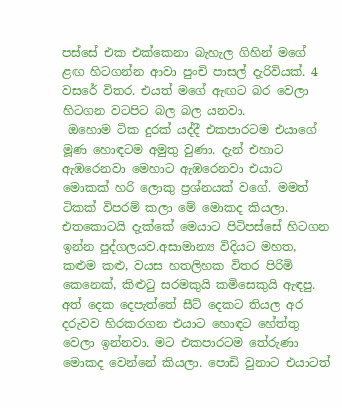පස්සේ එක එක්කෙනා බැහැල ගිහින් මගේ ළඟ හිටගන්න ආවා පුංචි පාසල් දැරිවියක්. 4 වසරේ විතර. එයත් මගේ ඇඟට බර වෙලා හිටගන වටපිට බල බල යනවා.
 ඔහොම ටික දුරක් යද්දී එකපාරටම එයාගේ මූණ හොඳටම අමුතු වුණා. දැන් එහාට ඇඹරෙනවා මෙහාට ඇඹරෙනවා එයාට මොකක් හරි ලොකු ප්‍රශ්නයක් වගේ. මමත් ටිකක් විපරම් කලා මේ මොකද කියලා. එතකොටයි දැක්කේ මෙයාට පිටිපස්සේ හිටගන ඉන්න පුද්ගලයව.අසාමාන්‍ය විදියට මහත, කළුම කළු, වයස හතලිහක විතර පිරිමි කෙනෙක්, කිළුටු සරමකුයි කමිසෙකුයි ඇඳපු. අත් දෙක දෙපැත්තේ සීට් දෙකට තියල අර දරුවව හිරකරගන එයාට හොඳට හේත්තු වෙලා ඉන්නවා. මට එකපාරටම තේරුණා මොකද වෙන්නේ කියලා. පොඩි වුනාට එයාටත්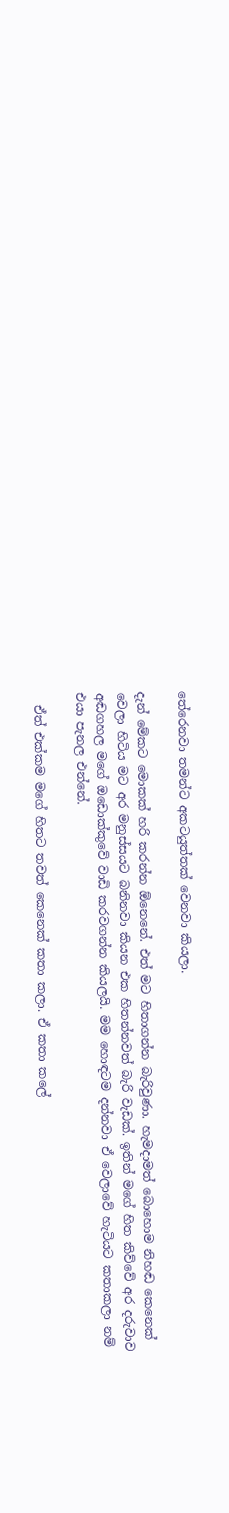තේරෙනවා තමන්ට අකටයුත්තක් වෙනවා කියලා.

දැන් මේකට මොකක් හරි කරන්න ඕනෙනේ. එත් මට හිතාගන්න බැරිවුණා. හැමදාමත් බොහොම නිහඬ කෙනෙක් වෙලා හිටිය මට අර මනුස්සයට බනිනවා කියන එක හිතන්නවත් බැරි වැඩක්. ඉතින් මගේ හිත කිව්වේ අර දරුවාව අඬගහල මගේ ඔඩොක්කුවේ වාඩි කරවගන්න කියලයි. මම හොඳටම දන්නවා ඒ වෙලාවේ හැටියට කතාකලා නම් එයා පැනල එන්නේ.

  ඒත් එක්කම මගේ හිතට තවත් කෙනෙක් කතා කලා. ඒ කතා කලේ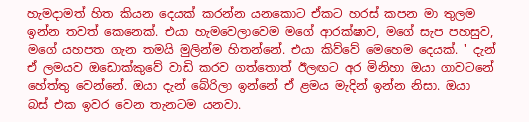හැමදාමත් හිත කියන දෙයක් කරන්න යනකොට ඒකට හරස් කපන මා තුලම ඉන්න තවත් කෙනෙක්. එයා හැමවෙලාවෙම මගේ ආරක්ෂාව, මගේ සැප පහසුව, මගේ යහපත ගැන තමයි මුලින්ම හිතන්නේ. එයා කිව්වේ මෙහෙම දෙයක්. ' දැන් ඒ ලමයව ඔඩොක්කුවේ වාඩි කරව ගත්තොත් ඊලඟට අර මිනිහා ඔයා ගාවටනේ හේත්තු වෙන්නේ. ඔයා දැන් බේරිලා ඉන්නේ ඒ ළමය මැදින් ඉන්න නිසා. ඔයා බස් එක ඉවර වෙන තැනටම යනවා.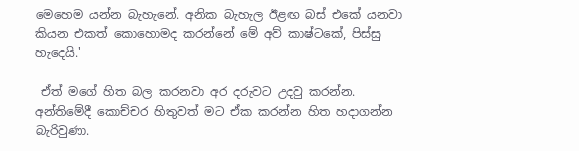මෙහෙම යන්න බැහැනේ. අනික බැහැල ඊළඟ බස් එකේ යනවා කියන එකත් කොහොමද කරන්නේ මේ අව් කාෂ්ටකේ, පිස්සු හැදෙයි.'

 ඒත් මගේ හිත බල කරනවා අර දරුවට උදවු කරන්න. අන්තිමේදී කොච්චර හිතුවත් මට ඒක කරන්න හිත හදාගන්න බැරිවුණා.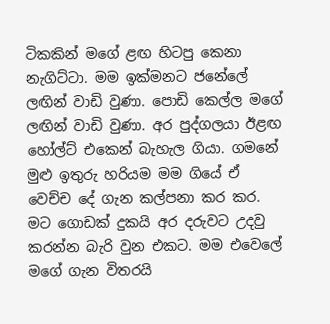ටිකකින් මගේ ළඟ හිටපු කෙනා නැගිට්ටා. මම ඉක්මනට ජනේලේ ලඟින් වාඩි වුණා. පොඩි කෙල්ල මගේ ලඟින් වාඩි වුණා. අර පුද්ගලයා ඊළඟ හෝල්ට් එකෙන් බැහැල ගියා. ගමනේ මුළු ඉතුරු හරියම මම ගියේ ඒ වෙච්ච දේ ගැන කල්පනා කර කර. මට ගොඩක් දුකයි අර දරුවට උදවු කරන්න බැරි වුන එකට. මම එවෙලේ මගේ ගැන විතරයි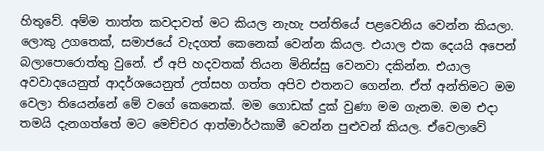හිතුවේ. අම්ම තාත්ත කවදාවත් මට කියල නැහැ පන්තියේ පළවෙනිය වෙන්න කියලා. ලොකු උගතෙක්, සමාජයේ වැදගත් කෙනෙක් වෙන්න කියල. එයාල එක දෙයයි අපෙන් බලාපොරොත්තු වුනේ. ඒ අපි හදවතක් තියන මිනිස්සු වෙනවා දකින්න. එයාල  අවවාදයෙනුත් ආදර්ශයෙනුත් උත්සහ ගත්ත අපිව එතනට ගෙන්න. ඒත් අන්තිමට මම වෙලා තියෙන්නේ මේ වගේ කෙනෙක්. මම ගොඩක් දුක් වුණා මම ගැනම. මම එදා තමයි දැනගත්තේ මට මෙච්චර ආත්මාර්ථකාමී වෙන්න පුළුවන් කියල. ඒවෙලාවේ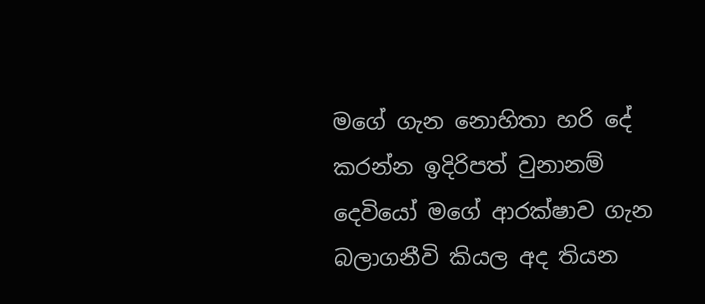මගේ ගැන නොහිතා හරි දේ කරන්න ඉදිරිපත් වුනානම් දෙවියෝ මගේ ආරක්ෂාව ගැන බලාගනීවි කියල අද තියන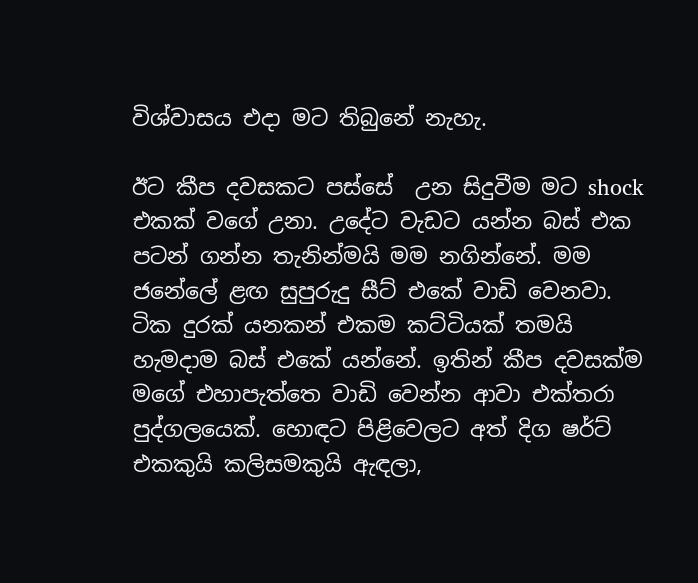විශ්වාසය එදා මට තිබුනේ නැහැ.

ඊට කීප දවසකට පස්සේ  උන සිදුවීම මට shock එකක් වගේ උනා. උදේට වැඩට යන්න බස් එක පටන් ගන්න තැනින්මයි මම නගින්නේ. මම ජනේලේ ළඟ සුපුරුදු සීට් එකේ වාඩි වෙනවා. ටික දුරක් යනකන් එකම කට්ටියක් තමයි හැමදාම බස් එකේ යන්නේ. ඉතින් කීප දවසක්ම මගේ එහාපැත්තෙ වාඩි වෙන්න ආවා එක්තරා පුද්ගලයෙක්. හොඳට පිළිවෙලට අත් දිග ෂර්ට් එකකුයි කලිසමකුයි ඇඳලා,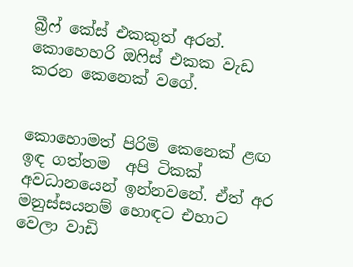බ්‍රීෆ් කේස් එකකුත් අරන්. කොහෙහරි ඔෆිස් එකක වැඩ කරන කෙනෙක් වගේ.


කොහොමත් පිරිමි කෙනෙක් ළඟ ඉඳ ගත්තම  අපි ටිකක් අවධානයෙන් ඉන්නවනේ. ඒත් අර මනුස්සයනම් හොඳට එහාට වෙලා වාඩි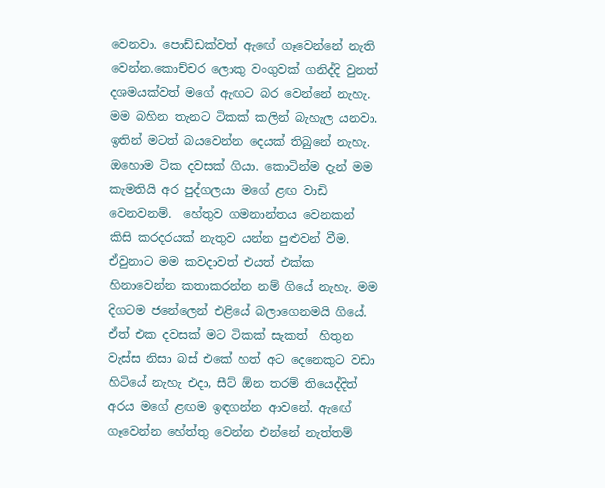වෙනවා. පොඩ්ඩක්වත් ඇඟේ ගෑවෙන්නේ නැති වෙන්න.කොච්චර ලොකු වංගුවක් ගනිද්දි වුනත් දශමයක්වත් මගේ ඇඟට බර වෙන්නේ නැහැ.  මම බහින තැනට ටිකක් කලින් බැහැල යනවා. ඉතින් මටත් බයවෙන්න දෙයක් තිබුනේ නැහැ. ඔහොම ටික දවසක් ගියා. කොටින්ම දැන් මම කැමතියි අර පුද්ගලයා මගේ ළඟ වාඩි වෙනවනම්.  හේතුව ගමනාන්තය වෙනකන් කිසි කරදරයක් නැතුව යන්න පුළුවන් වීම. ඒවුනාට මම කවදාවත් එයත් එක්ක හිනාවෙන්න කතාකරන්න නම් ගියේ නැහැ. මම දිගටම ජනේලෙන් එළියේ බලාගෙනමයි ගියේ. ඒත් එක දවසක් මට ටිකක් සැකත්  හිතුන වැස්ස නිසා බස් එකේ හත් අට දෙනෙකුට වඩා හිටියේ නැහැ එදා, සීට් ඕන තරම් තියෙද්දිත් අරය මගේ ළඟම ඉඳගන්න ආවනේ. ඇඟේ ගෑවෙන්න හේත්තු වෙන්න එන්නේ නැත්තම්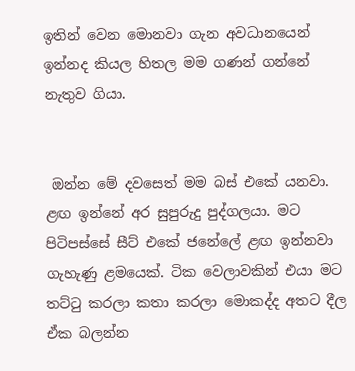ඉතින් වෙන මොනවා ගැන අවධානයෙන් ඉන්නද කියල හිතල මම ගණන් ගන්නේ නැතුව ගියා.


 ඔන්න මේ දවසෙත් මම බස් එකේ යනවා. ළඟ ඉන්නේ අර සුපුරුදු පුද්ගලයා. මට පිටිපස්සේ සීට් එකේ ජනේලේ ළඟ ඉන්නවා ගැහැණු ළමයෙක්. ටික වෙලාවකින් එයා මට තට්ටු කරලා කතා කරලා මොකද්ද අතට දීල ඒක බලන්න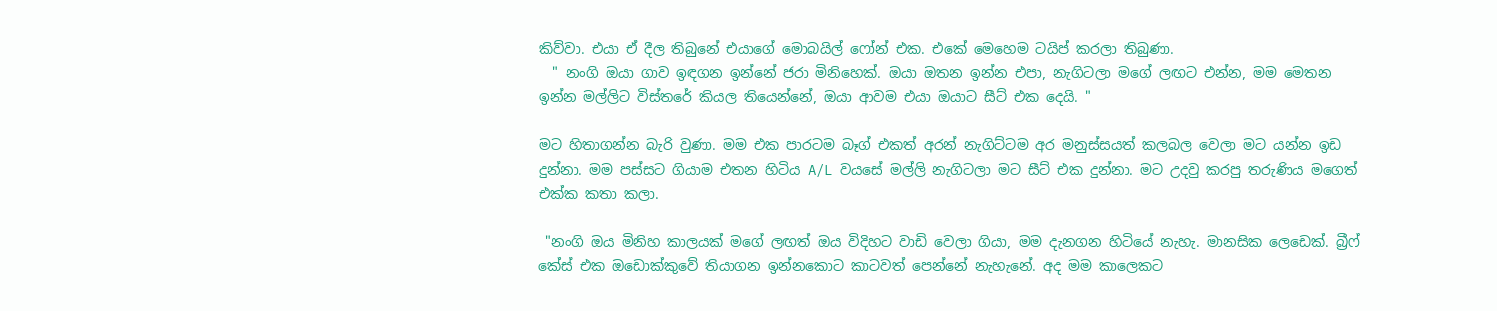කිව්වා. එයා ඒ දීල තිබුනේ එයාගේ මොබයිල් ෆෝන් එක. එකේ මෙහෙම ටයිප් කරලා තිබුණා.
  " නංගි ඔයා ගාව ඉඳගන ඉන්නේ ජරා මිනිහෙක්. ඔයා ඔතන ඉන්න එපා, නැගිටලා මගේ ලඟට එන්න, මම මෙතන ඉන්න මල්ලිට විස්තරේ කියල තියෙන්නේ, ඔයා ආවම එයා ඔයාට සීට් එක දෙයි. "

මට හිතාගන්න බැරි වුණා. මම එක පාරටම බෑග් එකත් අරන් නැගිට්ටම අර මනුස්සයත් කලබල වෙලා මට යන්න ඉඩ දුන්නා. මම පස්සට ගියාම එතන හිටිය A/L වයසේ මල්ලි නැගිටලා මට සීට් එක දුන්නා. මට උදවු කරපු තරුණිය මගෙත් එක්ක කතා කලා.

 "නංගි ඔය මිනිහ කාලයක් මගේ ලඟත් ඔය විදිහට වාඩි වෙලා ගියා, මම දැනගන හිටියේ නැහැ. මානසික ලෙඩෙක්. බ්‍රීෆ් කේස් එක ඔඩොක්කුවේ තියාගන ඉන්නකොට කාටවත් පෙන්නේ නැහැනේ. අද මම කාලෙකට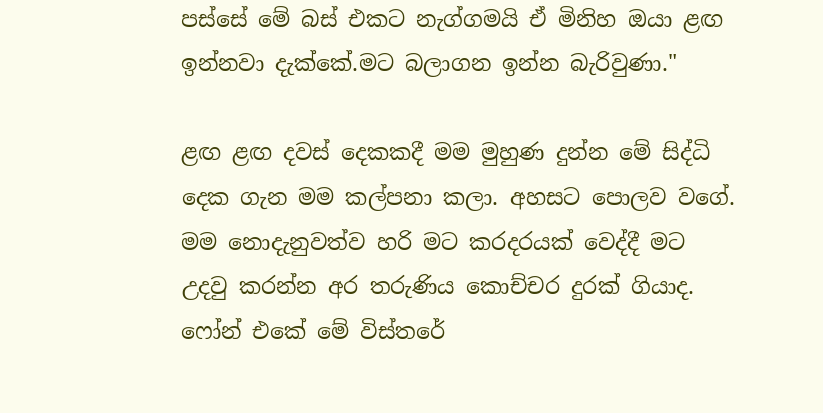පස්සේ මේ බස් එකට නැග්ගමයි ඒ මිනිහ ඔයා ළඟ ඉන්නවා දැක්කේ.මට බලාගන ඉන්න බැරිවුණා."

ළඟ ළඟ දවස් දෙකකදී මම මුහුණ දුන්න මේ සිද්ධි දෙක ගැන මම කල්පනා කලා. අහසට පොලව වගේ. මම නොදැනුවත්ව හරි මට කරදරයක් වෙද්දී මට උදවු කරන්න අර තරුණිය කොච්චර දුරක් ගියාද. ෆෝන් එකේ මේ විස්තරේ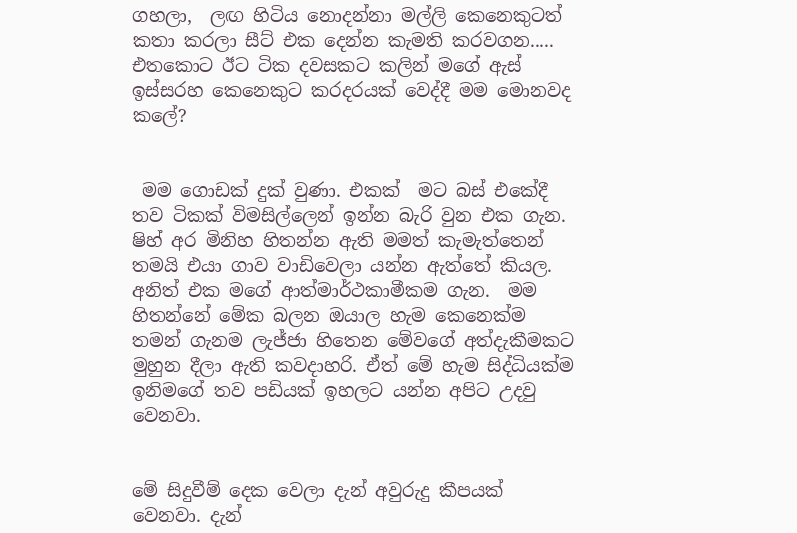ගහලා,  ලඟ හිටිය නොදන්නා මල්ලි කෙනෙකුටත් කතා කරලා සීට් එක දෙන්න කැමති කරවගන..... එතකොට ඊට ටික දවසකට කලින් මගේ ඇස් ඉස්සරහ කෙනෙකුට කරදරයක් වෙද්දී මම මොනවද කලේ?


 මම ගොඩක් දුක් වුණා. එකක්  මට බස් එකේදී තව ටිකක් විමසිල්ලෙන් ඉන්න බැරි වුන එක ගැන. ෂිහ් අර මිනිහ හිතන්න ඇති මමත් කැමැත්තෙන් තමයි එයා ගාව වාඩිවෙලා යන්න ඇත්තේ කියල. අනිත් එක මගේ ආත්මාර්ථකාමීකම ගැන.  මම හිතන්නේ මේක බලන ඔයාල හැම කෙනෙක්ම තමන් ගැනම ලැජ්ජා හිතෙන මේවගේ අත්දැකීමකට මුහුන දීලා ඇති කවදාහරි. ඒත් මේ හැම සිද්ධියක්ම ඉනිමගේ තව පඩියක් ඉහලට යන්න අපිට උදවු වෙනවා.


මේ සිදුවීම් දෙක වෙලා දැන් අවුරුදු කීපයක් වෙනවා. දැන්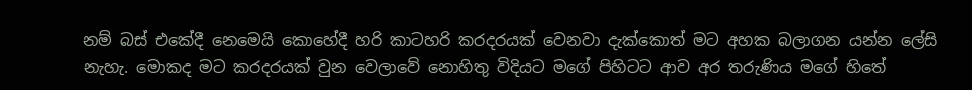නම් බස් එකේදී නෙමෙයි කොහේදී හරි කාටහරි කරදරයක් වෙනවා දැක්කොත් මට අහක බලාගන යන්න ලේසි නැහැ. මොකද මට කරදරයක් වුන වෙලාවේ නොහිතු විදියට මගේ පිහිටට ආව අර තරුණිය මගේ හිතේ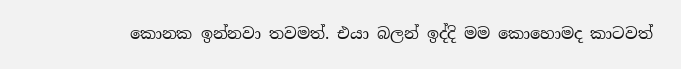කොනක ඉන්නවා තවමත්. එයා බලන් ඉද්දි මම කොහොමද කාටවත්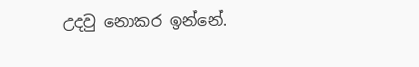උදවු නොකර ඉන්නේ.